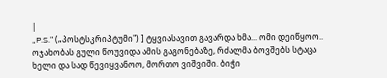|
„P.S." („პოსტსკრიპტუმი") ] ტყვიასავით გავარდა ხმა... ომი დეიწყოო.. ოჯახობას გული წოუვიდა ამის გაგონებაზე, რძალმა ბოვშებს სტაცა ხელი და სად წევიყვანოო, მორთო ვიშვიში. ბიჭი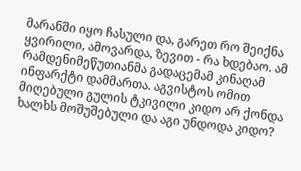მარანში იყო ჩასული და, გარეთ რო შეიქნა ყვირილი, ამოვარდა, ზევით - რა ხდებაო. ამ რამდენიმეწუთიანმა გადაცემამ კინაღამ ინფარქტი დამმართა. აგვისტოს ომით მიღებული გულის ტკივილი კიდო არ ქონდა ხალხს მოშუშებული და აგი უნდოდა კიდო?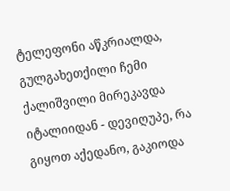ტელეფონი აწკრიალდა, გულგახეთქილი ჩემი ქალიშვილი მირეკავდა იტალიიდან - დევიღუპე, რა გიყოთ აქედანო, გაკიოდა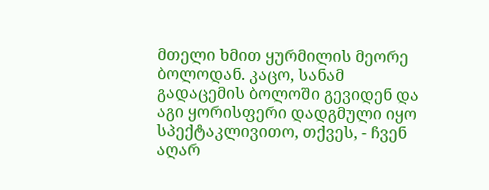მთელი ხმით ყურმილის მეორე ბოლოდან. კაცო, სანამ გადაცემის ბოლოში გევიდენ და აგი ყორისფერი დადგმული იყო სპექტაკლივითო, თქვეს, - ჩვენ აღარ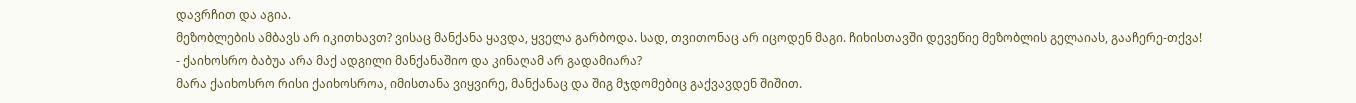დავრჩით და აგია.
მეზობლების ამბავს არ იკითხავთ? ვისაც მანქანა ყავდა, ყველა გარბოდა. სად, თვითონაც არ იცოდენ მაგი. ჩიხისთავში დევეწიე მეზობლის გელაიას, გააჩერე-თქვა!
- ქაიხოსრო ბაბუა არა მაქ ადგილი მანქანაშიო და კინაღამ არ გადამიარა?
მარა ქაიხოსრო რისი ქაიხოსროა, იმისთანა ვიყვირე, მანქანაც და შიგ მჯდომებიც გაქვავდენ შიშით.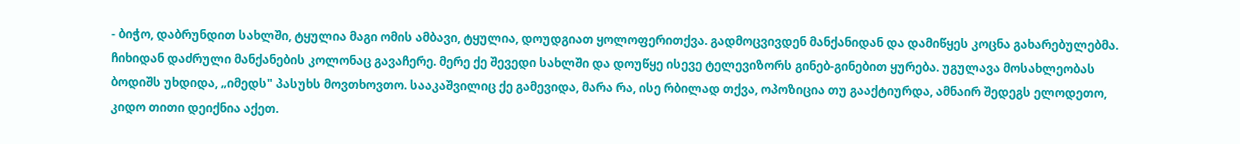- ბიჭო, დაბრუნდით სახლში, ტყულია მაგი ომის ამბავი, ტყულია, დოუდგიათ ყოლოფერითქვა. გადმოცვივდენ მანქანიდან და დამიწყეს კოცნა გახარებულებმა. ჩიხიდან დაძრული მანქანების კოლონაც გავაჩერე. მერე ქე შევედი სახლში და დოუწყე ისევე ტელევიზორს გინებ-გინებით ყურება. უგულავა მოსახლეობას ბოდიშს უხდიდა, „იმედს" პასუხს მოვთხოვთო. სააკაშვილიც ქე გამევიდა, მარა რა, ისე რბილად თქვა, ოპოზიცია თუ გააქტიურდა, ამნაირ შედეგს ელოდეთო, კიდო თითი დეიქნია აქეთ.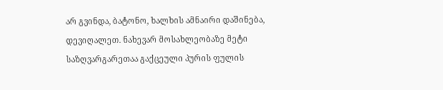არ გვინდა, ბატონო, ხალხის ამნაირი დაშინება, დევიღალეთ. ნახევარ მოსახლეობაზე მეტი საზღვარგარეთაა გაქცეული პურის ფულის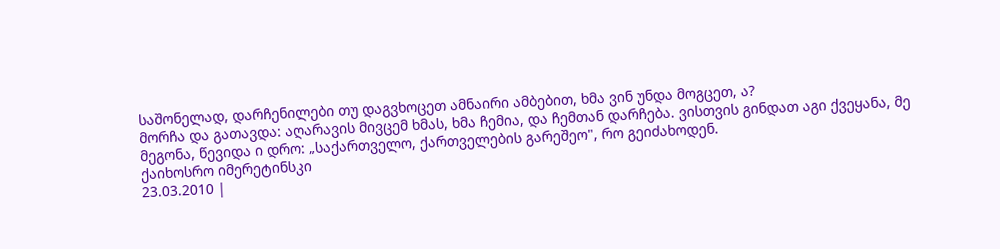საშონელად, დარჩენილები თუ დაგვხოცეთ ამნაირი ამბებით, ხმა ვინ უნდა მოგცეთ, ა?
მორჩა და გათავდა: აღარავის მივცემ ხმას, ხმა ჩემია, და ჩემთან დარჩება. ვისთვის გინდათ აგი ქვეყანა, მე მეგონა, წევიდა ი დრო: „საქართველო, ქართველების გარეშეო", რო გეიძახოდენ.
ქაიხოსრო იმერეტინსკი
23.03.2010 |